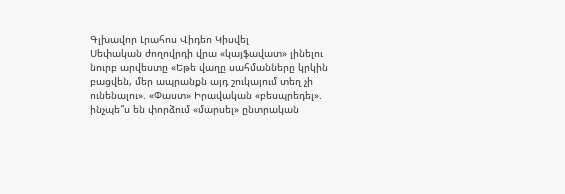Գլխավոր Լրահոս Վիդեո Կիսվել
Սեփական ժողովրդի վրա «կայֆավատ» լինելու նուրբ արվեստը «Եթե վաղը սահմանները կրկին բացվեն, մեր ապրանքն այդ շուկայում տեղ չի ունենալու». «Փաստ» Իրավական «բեսպրեդել». ինչպե՞ս են փորձում «մարսել» ընտրական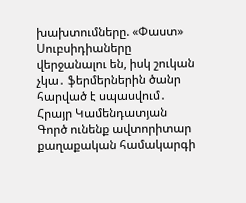խախտումները. «Փաստ» Սուբսիդիաները վերջանալու են, իսկ շուկան չկա․ ֆերմերներին ծանր հարված է սպասվում․ Հրայր Կամենդատյան Գործ ունենք ավտորիտար քաղաքական համակարգի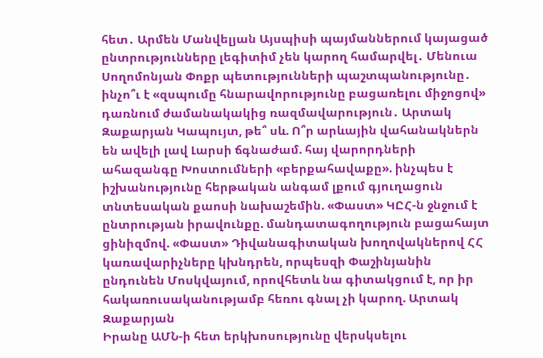հետ․ Արմեն Մանվելյան Այսպիսի պայմաններում կայացած ընտրությունները լեգիտիմ չեն կարող համարվել․ Մենուա Սողոմոնյան Փոքր պետությունների պաշտպանությունը․ ինչո՞ւ է «զսպումը հնարավորությունը բացառելու միջոցով» դառնում ժամանակակից ռազմավարություն․ Արտակ Զաքարյան Կապույտ, թե՞ սև. Ո՞ր արևային վահանակներն են ավելի լավ Լարսի ճգնաժամ. հայ վարորդների ահազանգը Խոստումների «բերքահավաքը». ինչպես է իշխանությունը հերթական անգամ լքում գյուղացուն տնտեսական քաոսի նախաշեմին. «Փաստ» ԿԸՀ-ն ջնջում է ընտրության իրավունքը. մանդատագողություն բացահայտ ցինիզմով. «Փաստ» Դիվանագիտական խողովակներով ՀՀ կառավարիչները կխնդրեն, որպեսզի Փաշինյանին ընդունեն Մոսկվայում, որովհետև նա գիտակցում է, որ իր հակառուսականությամբ հեռու գնալ չի կարող. Արտակ Զաքարյան
Իրանը ԱՄՆ-ի հետ երկխոսությունը վերսկսելու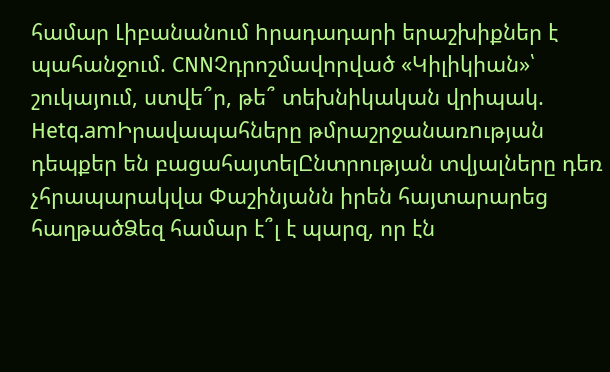համար Լիբանանում hրադադարի երաշխիքներ է պահանջում. CNNՉդրոշմավորված «Կիլիկիան»՝ շուկայում, ստվե՞ր, թե՞ տեխնիկական վրիպակ. Hetq.amԻրավապահները թմրաշրջանառnւթյան դեպքեր են բացահայտելԸնտրության տվյալները դեռ չհրապարակվա Փաշինյանն իրեն հայտարարեց հաղթածՁեզ համար է՞լ է պարզ, որ էն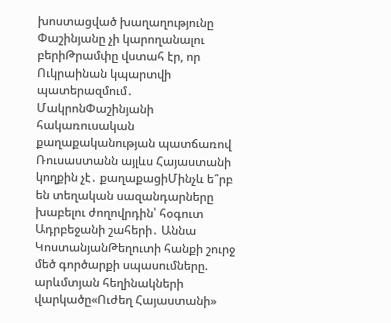խոստացված խաղաղությունը Փաշինյանը չի կարողանալու բերիԹրամփը վստահ էր, որ Ուկրաինան կպարտվի պատերազմում․ ՄակրոնՓաշինյանի հակառուսական քաղաքականության պատճառով Ռուսաստանն այլևս Հայաստանի կողքին չէ․ քաղաքացիՄինչև ե՞րբ են տեղական սազանդարները խաբելու ժողովրդին՝ հօգուտ Ադրբեջանի շահերի․ Աննա ԿոստանյանԹեղուտի հանքի շուրջ մեծ գործարքի սպասումները. արևմտյան հեղինակների վարկածը«Ուժեղ Հայաստանի»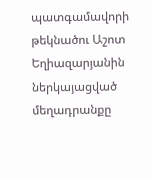պատգամավորի թեկնածու Աշոտ Եղիազարյանին ներկայացված մեղադրանքը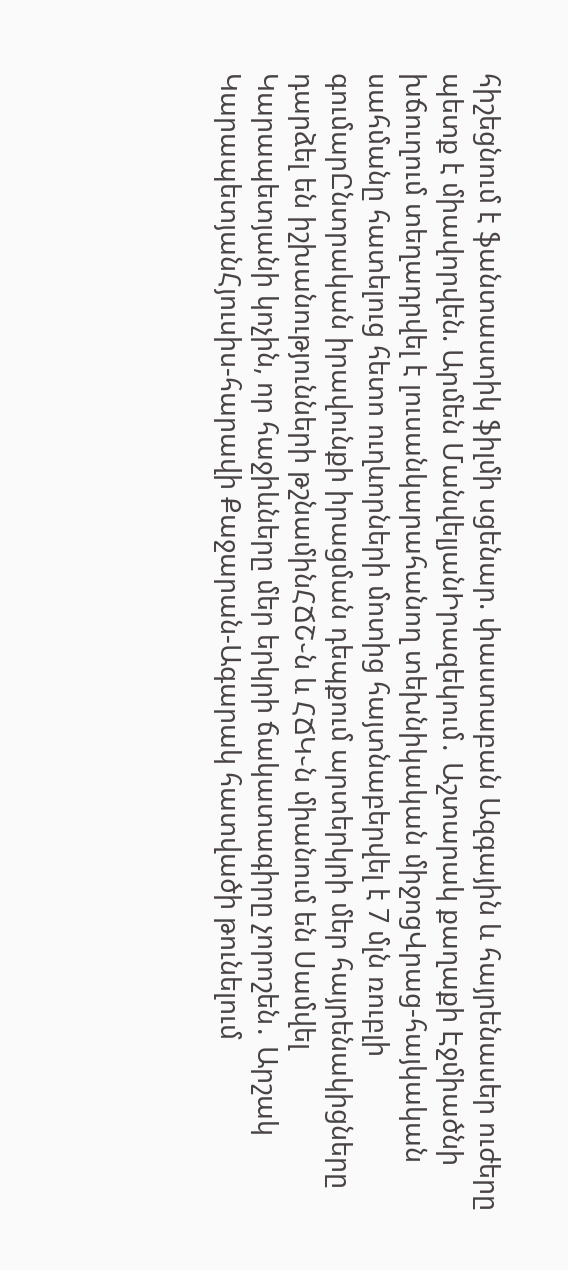հիշեցնում է ֆանտաստիկ ֆիլմի սցենար. փաստաբան Ազգային և հայրենասեր ուժերը պետք է միավորվեն. Արմեն ՄանվելյանԻրազեկում․ Աշտարակ քաղաքի Էջմիածնի խճուղում տեղադրվել է լուսանկարահանող տեխնիկական միջոցՎրաց-հայկական սահմանը հատելուց հետո ուղևորների մոտից հայտնաբերվել է 7 մլն ռուբլի գումարԸնտրական իրավունքի իրացման դեպքում արտերկրի մեր հայրենակիցները դարձել են իշխանությունների թշնամինՀՃՇ֊ն և ՀՃԿ֊ն միանում են Սամվել Կարապետյանի կոչին, որ հաջիևները մեր երկրի ճակատագիրը չորոշեն․ Արշակ ԿարապետյանՀյուսիս-հարավի Քաջարան-Ագարակ հատվածի թունելում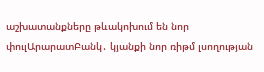աշխատանքները թևակոխում են նոր փուլԱրարատԲանկ․ կյանքի նոր ռիթմ լսողության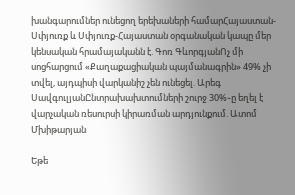խանգարումներ ունեցող երեխաների համարՀայաստան-Սփյուռք և Սփյուռք-Հայաստան օրգանական կապը մեր կենսական հրամայականն է. Գոռ ԳևորգյանՈչ մի սոցհարցում «Քաղաքացիական պայմանագրին» 49% չի տվել, այդպիսի վարկանիշ չեն ունեցել. Արեգ ՍավգուլյանԸնտրախախտումների շուրջ 30%֊ը եղել է վարչական ռեսուրսի կիրառման արդյունքում. Ատոմ Մխիթարյան

Եթե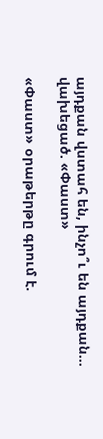այդքան վստահ են, ինչո՞ւ են այդքան... վախեցած. «Փաստ»

«Փաստ» օրաթերթը գրում է.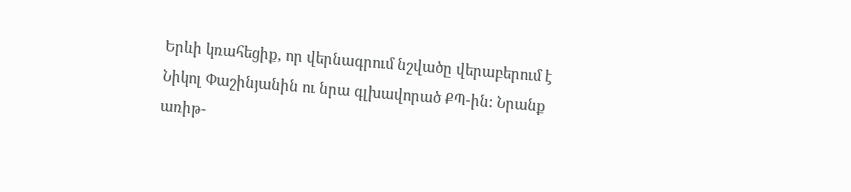Երևի կռահեցիք, որ վերնագրում նշվածը վերաբերում է Նիկոլ Փաշինյանին ու նրա գլխավորած ՔՊ-ին: Նրանք առիթ-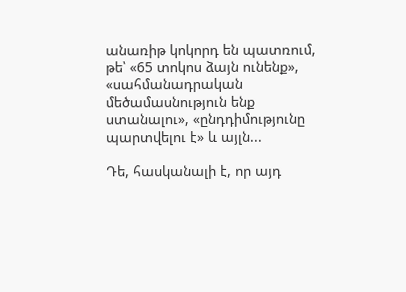անառիթ կոկորդ են պատռում, թե՝ «65 տոկոս ձայն ունենք», «սահմանադրական մեծամասնություն ենք ստանալու», «ընդդիմությունը պարտվելու է» և այլն...

Դե, հասկանալի է, որ այդ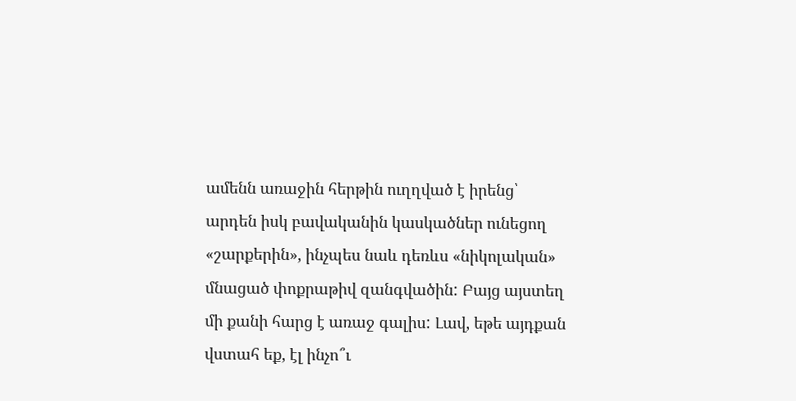ամենն առաջին հերթին ուղղված է իրենց՝ արդեն իսկ բավականին կասկածներ ունեցող «շարքերին», ինչպես նաև դեռևս «նիկոլական» մնացած փոքրաթիվ զանգվածին: Բայց այստեղ մի քանի հարց է առաջ գալիս: Լավ, եթե այդքան վստահ եք, էլ ինչո՞ւ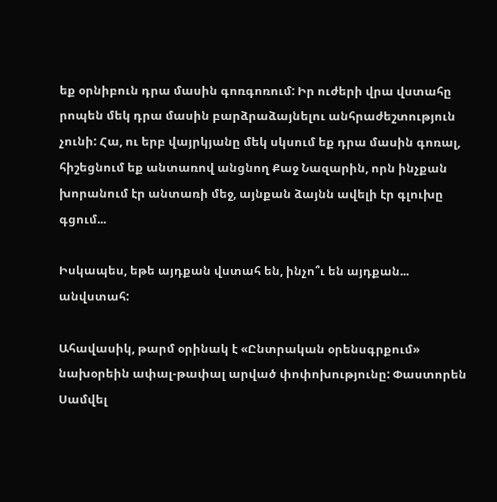եք օրնիբուն դրա մասին գոռգոռում: Իր ուժերի վրա վստահը րոպեն մեկ դրա մասին բարձրաձայնելու անհրաժեշտություն չունի: Հա, ու երբ վայրկյանը մեկ սկսում եք դրա մասին գոռալ, հիշեցնում եք անտառով անցնող Քաջ Նազարին, որն ինչքան խորանում էր անտառի մեջ, այնքան ձայնն ավելի էր գլուխը գցում...

Իսկապես, եթե այդքան վստահ են, ինչո՞ւ են այդքան... անվստահ:

Ահավասիկ, թարմ օրինակ է «Ընտրական օրենսգրքում» նախօրեին ափալ-թափալ արված փոփոխությունը: Փաստորեն Սամվել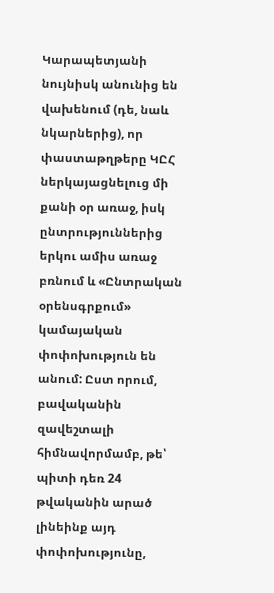Կարապետյանի նույնիսկ անունից են վախենում (դե, նաև նկարներից), որ փաստաթղթերը ԿԸՀ ներկայացնելուց մի քանի օր առաջ, իսկ ընտրություններից երկու ամիս առաջ բռնում և «Ընտրական օրենսգրքում» կամայական փոփոխություն են անում: Ըստ որում, բավականին զավեշտալի հիմնավորմամբ, թե՝ պիտի դեռ 24 թվականին արած լինեինք այդ փոփոխությունը,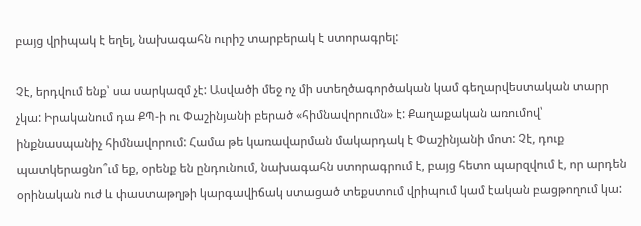բայց վրիպակ է եղել, նախագահն ուրիշ տարբերակ է ստորագրել:

Չէ, երդվում ենք՝ սա սարկազմ չէ: Ասվածի մեջ ոչ մի ստեղծագործական կամ գեղարվեստական տարր չկա: Իրականում դա ՔՊ-ի ու Փաշինյանի բերած «հիմնավորումն» է: Քաղաքական առումով՝ ինքնասպանիչ հիմնավորում: Համա թե կառավարման մակարդակ է Փաշինյանի մոտ: Չէ, դուք պատկերացնո՞ւմ եք, օրենք են ընդունում, նախագահն ստորագրում է, բայց հետո պարզվում է, որ արդեն օրինական ուժ և փաստաթղթի կարգավիճակ ստացած տեքստում վրիպում կամ էական բացթողում կա: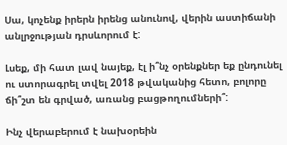Սա, կոչենք իրերն իրենց անունով, վերին աստիճանի անլրջության դրսևորում է:

Լսեք, մի հատ լավ նայեք, էլ ի՞նչ օրենքներ եք ընդունել ու ստորագրել տվել 2018 թվականից հետո, բոլորը ճի՞շտ են գրված, առանց բացթողումների՞:

Ինչ վերաբերում է նախօրեին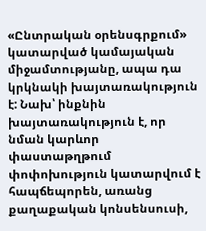«Ընտրական օրենսգրքում» կատարված կամայական միջամտությանը, ապա դա կրկնակի խայտառակություն է: Նախ՝ ինքնին խայտառակություն է, որ նման կարևոր փաստաթղթում փոփոխություն կատարվում է հապճեպորեն, առանց քաղաքական կոնսենսուսի,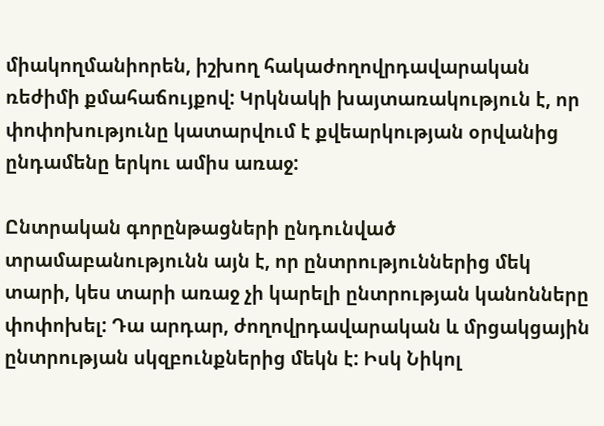միակողմանիորեն, իշխող հակաժողովրդավարական ռեժիմի քմահաճույքով: Կրկնակի խայտառակություն է, որ փոփոխությունը կատարվում է քվեարկության օրվանից ընդամենը երկու ամիս առաջ:

Ընտրական գորընթացների ընդունված տրամաբանությունն այն է, որ ընտրություններից մեկ տարի, կես տարի առաջ չի կարելի ընտրության կանոնները փոփոխել: Դա արդար, ժողովրդավարական և մրցակցային ընտրության սկզբունքներից մեկն է: Իսկ Նիկոլ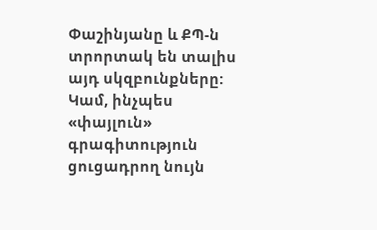Փաշինյանը և ՔՊ-ն տրորտակ են տալիս այդ սկզբունքները: Կամ, ինչպես «փայլուն» գրագիտություն ցուցադրող նույն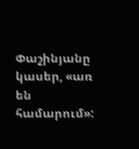Փաշինյանը կասեր, «առ են համարում»: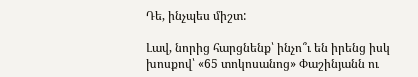Դե, ինչպես միշտ:

Լավ, նորից հարցնենք՝ ինչո՞ւ են իրենց իսկ խոսքով՝ «65 տոկոսանոց» Փաշինյանն ու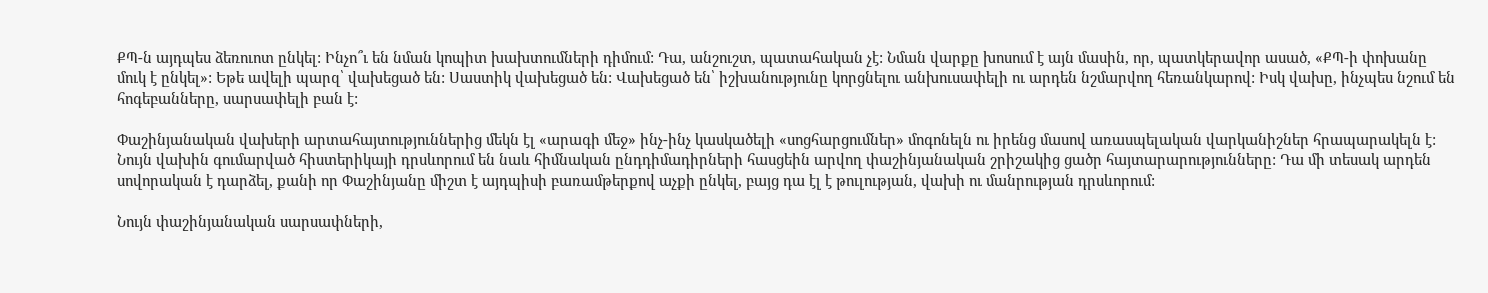ՔՊ-ն այդպես ձեռուոտ ընկել: Ինչո՞ւ են նման կոպիտ խախտումների դիմում: Դա, անշուշտ, պատահական չէ: Նման վարքը խոսում է այն մասին, որ, պատկերավոր ասած, «ՔՊ-ի փոխանը մուկ է ընկել»: Եթե ավելի պարզ՝ վախեցած են: Սաստիկ վախեցած են: Վախեցած են՝ իշխանությունը կորցնելու անխուսափելի ու արդեն նշմարվող հեռանկարով: Իսկ վախը, ինչպես նշում են հոգեբանները, սարսափելի բան է:

Փաշինյանական վախերի արտահայտություններից մեկն էլ «արագի մեջ» ինչ-ինչ կասկածելի «սոցհարցումներ» մոգոնելն ու իրենց մասով առասպելական վարկանիշներ հրապարակելն է: Նույն վախին գումարված հիստերիկայի դրսևորում են նաև հիմնական ընդդիմադիրների հասցեին արվող փաշինյանական շրիշակից ցածր հայտարարությունները: Դա մի տեսակ արդեն սովորական է դարձել, քանի որ Փաշինյանը միշտ է այդպիսի բառամթերքով աչքի ընկել, բայց դա էլ է թուլության, վախի ու մանրության դրսևորում:

Նույն փաշինյանական սարսափների,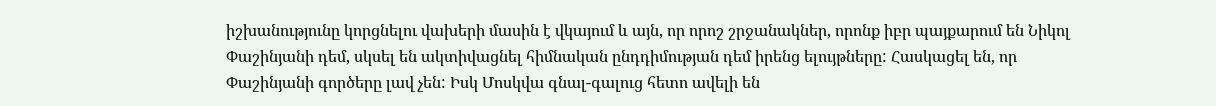իշխանությունը կորցնելու վախերի մասին է վկայում և այն, որ որոշ շրջանակներ, որոնք իբր պայքարում են Նիկոլ Փաշինյանի դեմ, սկսել են ակտիվացնել հիմնական ընդդիմության դեմ իրենց ելույթները: Հասկացել են, որ Փաշինյանի գործերը լավ չեն: Իսկ Մոսկվա գնալ-գալուց հետո ավելի են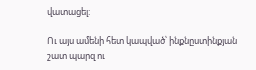վատացել:

Ու այս ամենի հետ կապված՝ ինքնըստինքյան շատ պարզ ու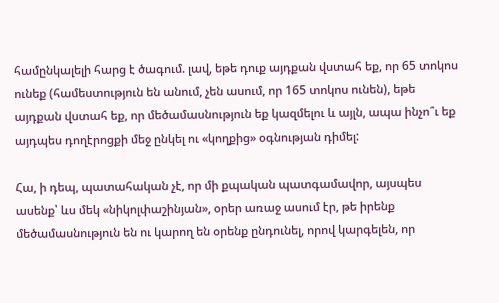համընկալելի հարց է ծագում. լավ, եթե դուք այդքան վստահ եք, որ 65 տոկոս ունեք (համեստություն են անում, չեն ասում, որ 165 տոկոս ունեն), եթե այդքան վստահ եք, որ մեծամասնություն եք կազմելու և այլն, ապա ինչո՞ւ եք այդպես դողէրոցքի մեջ ընկել ու «կողքից» օգնության դիմել:

Հա, ի դեպ, պատահական չէ, որ մի քպական պատգամավոր, այսպես ասենք՝ ևս մեկ «նիկոլփաշինյան», օրեր առաջ ասում էր, թե իրենք մեծամասնություն են ու կարող են օրենք ընդունել, որով կարգելեն, որ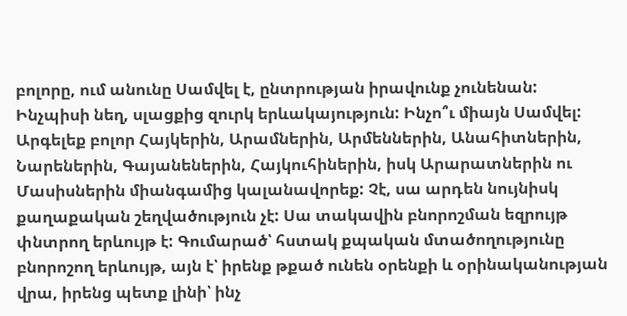բոլորը, ում անունը Սամվել է, ընտրության իրավունք չունենան: Ինչպիսի նեղ, սլացքից զուրկ երևակայություն: Ինչո՞ւ միայն Սամվել: Արգելեք բոլոր Հայկերին, Արամներին, Արմեններին, Անահիտներին, Նարեներին, Գայանեներին, Հայկուհիներին, իսկ Արարատներին ու Մասիսներին միանգամից կալանավորեք: Չէ, սա արդեն նույնիսկ քաղաքական շեղվածություն չէ: Սա տակավին բնորոշման եզրույթ փնտրող երևույթ է: Գումարած՝ հստակ քպական մտածողությունը բնորոշող երևույթ, այն է՝ իրենք թքած ունեն օրենքի և օրինականության վրա, իրենց պետք լինի՝ ինչ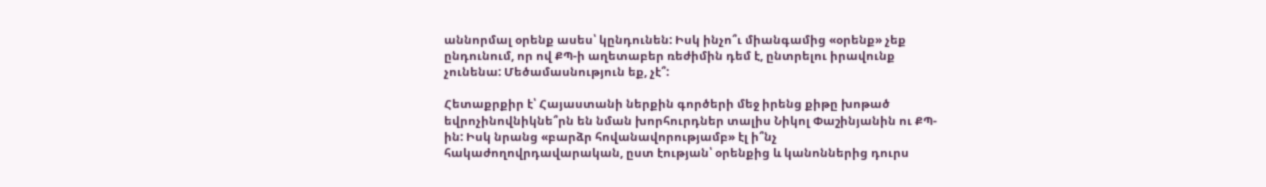աննորմալ օրենք ասես՝ կընդունեն: Իսկ ինչո՞ւ միանգամից «օրենք» չեք ընդունում, որ ով ՔՊ-ի աղետաբեր ռեժիմին դեմ է, ընտրելու իրավունք չունենա: Մեծամասնություն եք, չէ՞:

Հետաքրքիր է՝ Հայաստանի ներքին գործերի մեջ իրենց քիթը խոթած եվրոչինովնիկնե՞րն են նման խորհուրդներ տալիս Նիկոլ Փաշինյանին ու ՔՊ-ին: Իսկ նրանց «բարձր հովանավորությամբ» էլ ի՞նչ հակաժողովրդավարական, ըստ էության՝ օրենքից և կանոններից դուրս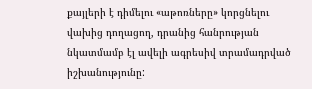քայլերի է դիմելու «աթոռները» կորցնելու վախից դողացող, դրանից հանրության նկատմամբ էլ ավելի ագրեսիվ տրամադրված իշխանությունը: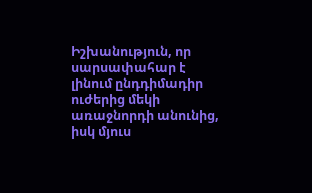Իշխանություն, որ սարսափահար է լինում ընդդիմադիր ուժերից մեկի առաջնորդի անունից, իսկ մյուս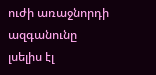ուժի առաջնորդի ազգանունը լսելիս էլ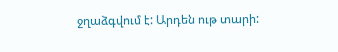ջղաձգվում է: Արդեն ութ տարի: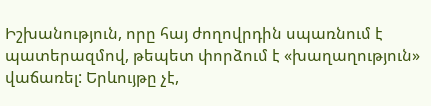Իշխանություն, որը հայ ժողովրդին սպառնում է պատերազմով, թեպետ փորձում է «խաղաղություն» վաճառել: Երևույթը չէ,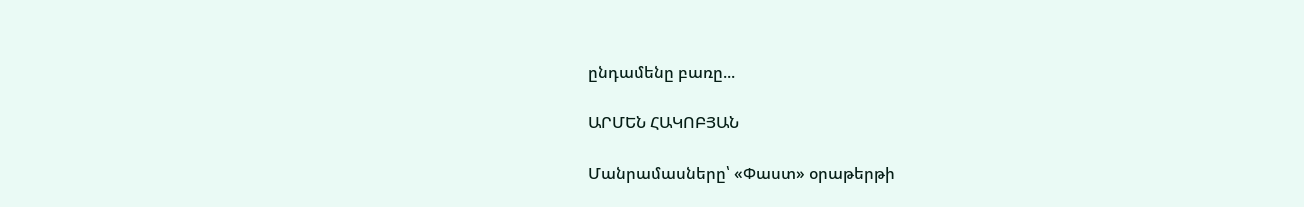ընդամենը բառը...

ԱՐՄԵՆ ՀԱԿՈԲՅԱՆ

Մանրամասները՝ «Փաստ» օրաթերթի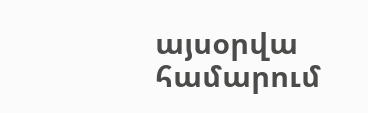այսօրվա համարում